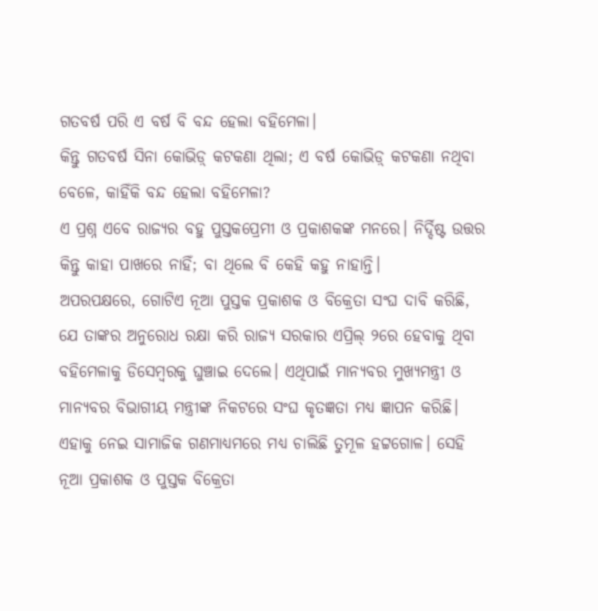ଗତବର୍ଷ ପରି ଏ ବର୍ଷ ବି ବନ୍ଦ ହେଲା ବହିମେଳା।
କିନ୍ତୁ ଗତବର୍ଷ ସିନା କୋଭିଡ଼୍ କଟକଣା ଥିଲା; ଏ ବର୍ଷ କୋଭିଡ଼୍ କଟକଣା ନଥିବା ବେଳେ, କାହିଁକି ବନ୍ଦ ହେଲା ବହିମେଳା?
ଏ ପ୍ରଶ୍ନ ଏବେ ରାଜ୍ୟର ବହୁ ପୁସ୍ତକପ୍ରେମୀ ଓ ପ୍ରକାଶକଙ୍କ ମନରେ। ନିର୍ଦ୍ଦିଷ୍ଟ ଉତ୍ତର କିନ୍ତୁ କାହା ପାଖରେ ନାହିଁ; ବା ଥିଲେ ବି କେହି କହୁ ନାହାନ୍ତି।
ଅପରପକ୍ଷରେ, ଗୋଟିଏ ନୂଆ ପୁସ୍ତକ ପ୍ରକାଶକ ଓ ବିକ୍ରେତା ସଂଘ ଦାବି କରିଛି, ଯେ ତାଙ୍କର ଅନୁରୋଧ ରକ୍ଷା କରି ରାଜ୍ୟ ସରକାର ଏପ୍ରିଲ୍ ୨ରେ ହେବାକୁ ଥିବା ବହିମେଳାକୁ ଡିସେମ୍ବରକୁ ଘୁଞ୍ଚାଇ ଦେଲେ। ଏଥିପାଇଁ ମାନ୍ୟବର ମୁଖ୍ୟମନ୍ତ୍ରୀ ଓ ମାନ୍ୟବର ବିଭାଗୀୟ ମନ୍ତ୍ରୀଙ୍କ ନିକଟରେ ସଂଘ କୃତଜ୍ଞତା ମଧ୍ୟ ଜ୍ଞାପନ କରିଛି।
ଏହାକୁ ନେଇ ସାମାଜିକ ଗଣମାଧ୍ୟମରେ ମଧ୍ୟ ଚାଲିଛି ତୁମୂଳ ହଟ୍ଟଗୋଳ। ସେହି ନୂଆ ପ୍ରକାଶକ ଓ ପୁସ୍ତକ ବିକ୍ରେତା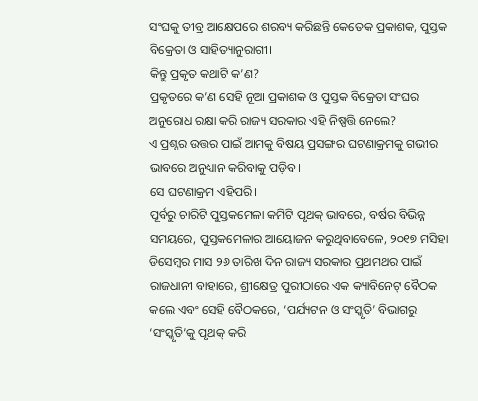ସଂଘକୁ ତୀବ୍ର ଆକ୍ଷେପରେ ଶରବ୍ୟ କରିଛନ୍ତି କେତେକ ପ୍ରକାଶକ, ପୁସ୍ତକ ବିକ୍ରେତା ଓ ସାହିତ୍ୟାନୁରାଗୀ।
କିନ୍ତୁ ପ୍ରକୃତ କଥାଟି କ’ଣ?
ପ୍ରକୃତରେ କ’ଣ ସେହି ନୂଆ ପ୍ରକାଶକ ଓ ପୁସ୍ତକ ବିକ୍ରେତା ସଂଘର ଅନୁରୋଧ ରକ୍ଷା କରି ରାଜ୍ୟ ସରକାର ଏହି ନିଷ୍ପତ୍ତି ନେଲେ?
ଏ ପ୍ରଶ୍ନର ଉତ୍ତର ପାଇଁ ଆମକୁ ବିଷୟ ପ୍ରସଙ୍ଗର ଘଟଣାକ୍ରମକୁ ଗଭୀର ଭାବରେ ଅନୁଧ୍ୟାନ କରିବାକୁ ପଡ଼ିବ।
ସେ ଘଟଣାକ୍ରମ ଏହିପରି।
ପୂର୍ବରୁ ଚାରିଟି ପୁସ୍ତକମେଳା କମିଟି ପୃଥକ୍ ଭାବରେ, ବର୍ଷର ବିଭିନ୍ନ ସମୟରେ, ପୁସ୍ତକମେଳାର ଆୟୋଜନ କରୁଥିବାବେଳେ, ୨୦୧୭ ମସିହା ଡିସେମ୍ବର ମାସ ୨୬ ତାରିଖ ଦିନ ରାଜ୍ୟ ସରକାର ପ୍ରଥମଥର ପାଇଁ ରାଜଧାନୀ ବାହାରେ, ଶ୍ରୀକ୍ଷେତ୍ର ପୁରୀଠାରେ ଏକ କ୍ୟାବିନେଟ୍ ବୈଠକ କଲେ ଏବଂ ସେହି ବୈଠକରେ, ‘ପର୍ଯ୍ୟଟନ ଓ ସଂସ୍କୃତି’ ବିଭାଗରୁ ‘ସଂସ୍କୃତି’କୁ ପୃଥକ୍ କରି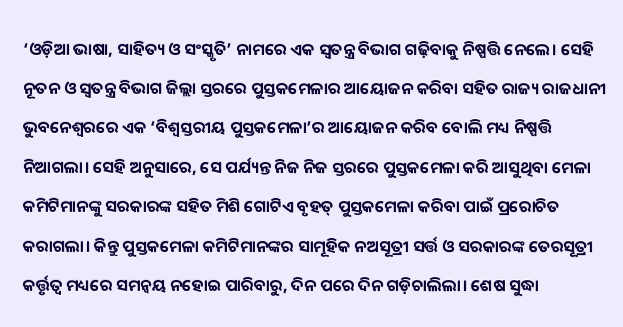‘ଓଡ଼ିଆ ଭାଷା, ସାହିତ୍ୟ ଓ ସଂସ୍କୃତି’ ନାମରେ ଏକ ସ୍ୱତନ୍ତ୍ର ବିଭାଗ ଗଢ଼ିବାକୁ ନିଷ୍ପତ୍ତି ନେଲେ। ସେହି ନୂତନ ଓ ସ୍ୱତନ୍ତ୍ର ବିଭାଗ ଜିଲ୍ଲା ସ୍ତରରେ ପୁସ୍ତକମେଳାର ଆୟୋଜନ କରିବା ସହିତ ରାଜ୍ୟ ରାଜଧାନୀ ଭୁବନେଶ୍ୱରରେ ଏକ ‘ବିଶ୍ୱସ୍ତରୀୟ ପୁସ୍ତକମେଳା’ର ଆୟୋଜନ କରିବ ବୋଲି ମଧ୍ୟ ନିଷ୍ପତ୍ତି ନିଆଗଲା। ସେହି ଅନୁସାରେ, ସେ ପର୍ଯ୍ୟନ୍ତ ନିଜ ନିଜ ସ୍ତରରେ ପୁସ୍ତକମେଳା କରି ଆସୁଥିବା ମେଳା କମିଟିମାନଙ୍କୁ ସରକାରଙ୍କ ସହିତ ମିଶି ଗୋଟିଏ ବୃହତ୍ ପୁସ୍ତକମେଳା କରିବା ପାଇଁ ପ୍ରରୋଚିତ କରାଗଲା। କିନ୍ତୁ ପୁସ୍ତକମେଳା କମିଟିମାନଙ୍କର ସାମୂହିକ ନଅସୂତ୍ରୀ ସର୍ତ୍ତ ଓ ସରକାରଙ୍କ ତେରସୂତ୍ରୀ କର୍ତ୍ତୃତ୍ୱ ମଧ୍ୟରେ ସମନ୍ୱୟ ନହୋଇ ପାରିବାରୁ, ଦିନ ପରେ ଦିନ ଗଡ଼ିଚାଲିଲା। ଶେଷ ସୁଦ୍ଧା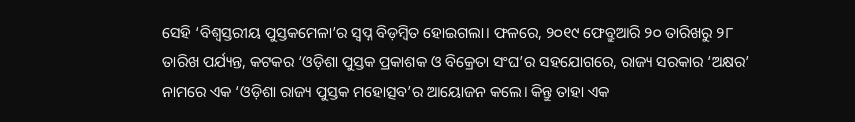ସେହି ‘ବିଶ୍ୱସ୍ତରୀୟ ପୁସ୍ତକମେଳା’ର ସ୍ୱପ୍ନ ବିଡ଼ମ୍ବିତ ହୋଇଗଲା। ଫଳରେ, ୨୦୧୯ ଫେବ୍ରୁଆରି ୨୦ ତାରିଖରୁ ୨୮ ତାରିଖ ପର୍ଯ୍ୟନ୍ତ, କଟକର ‘ଓଡ଼ିଶା ପୁସ୍ତକ ପ୍ରକାଶକ ଓ ବିକ୍ରେତା ସଂଘ’ର ସହଯୋଗରେ, ରାଜ୍ୟ ସରକାର ‘ଅକ୍ଷର’ ନାମରେ ଏକ ‘ଓଡ଼ିଶା ରାଜ୍ୟ ପୁସ୍ତକ ମହୋତ୍ସବ’ର ଆୟୋଜନ କଲେ। କିନ୍ତୁ ତାହା ଏକ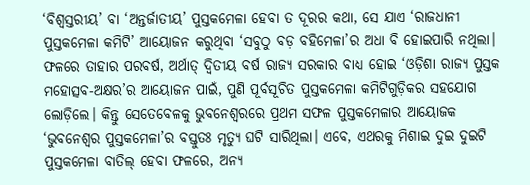‘ବିଶ୍ୱସ୍ତରୀୟ’ ବା ‘ଅନ୍ତର୍ଜାତୀୟ’ ପୁସ୍ତକମେଳା ହେବା ତ ଦୂରର କଥା, ସେ ଯାଏ ‘ରାଜଧାନୀ ପୁସ୍ତକମେଳା କମିଟି’ ଆୟୋଜନ କରୁଥିବା ‘ସବୁଠୁ ବଡ଼ ବହିମେଳା’ର ଅଧା ବି ହୋଇପାରି ନଥିଲା।
ଫଳରେ ତାହାର ପରବର୍ଷ, ଅର୍ଥାତ୍ ଦ୍ୱିତୀୟ ବର୍ଷ ରାଜ୍ୟ ସରକାର ବାଧ୍ୟ ହୋଇ ‘ଓଡ଼ିଶା ରାଜ୍ୟ ପୁସ୍ତକ ମହୋତ୍ସବ-ଅକ୍ଷର’ର ଆୟୋଜନ ପାଇଁ, ପୁଣି ପୂର୍ବସୂଚିତ ପୁସ୍ତକମେଳା କମିଟିଗୁଡ଼ିକର ସହଯୋଗ ଲୋଡ଼ିଲେ। କିନ୍ତୁ ସେତେବେଳକୁ ଭୁବନେଶ୍ୱରରେ ପ୍ରଥମ ସଫଳ ପୁସ୍ତକମେଳାର ଆୟୋଜକ ‘ଭୁବନେଶ୍ୱର ପୁସ୍ତକମେଳା’ର ବସ୍ତୁତଃ ମୃତ୍ୟୁ ଘଟି ସାରିଥିଲା। ଏବେ, ଏଥରକୁ ମିଶାଇ ଦୁଇ ଦୁଇଟି ପୁସ୍ତକମେଳା ବାତିଲ୍ ହେବା ଫଳରେ, ଅନ୍ୟ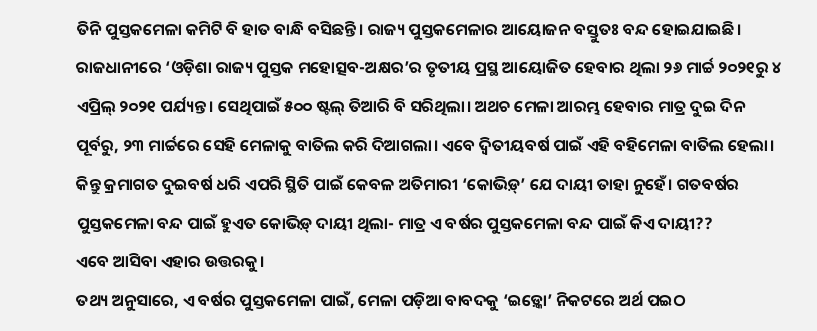ତିନି ପୁସ୍ତକମେଳା କମିଟି ବି ହାତ ବାନ୍ଧି ବସିଛନ୍ତି। ରାଜ୍ୟ ପୁସ୍ତକମେଳାର ଆୟୋଜନ ବସ୍ତୁତଃ ବନ୍ଦ ହୋଇଯାଇଛି। ରାଜଧାନୀରେ ‘ଓଡ଼ିଶା ରାଜ୍ୟ ପୁସ୍ତକ ମହୋତ୍ସବ-ଅକ୍ଷର’ର ତୃତୀୟ ପ୍ରସ୍ଥ ଆୟୋଜିତ ହେବାର ଥିଲା ୨୬ ମାର୍ଚ୍ଚ ୨୦୨୧ରୁ ୪ ଏପ୍ରିଲ୍ ୨୦୨୧ ପର୍ଯ୍ୟନ୍ତ। ସେଥିପାଇଁ ୫୦୦ ଷ୍ଟଲ୍ ତିଆରି ବି ସରିଥିଲା। ଅଥଚ ମେଳା ଆରମ୍ଭ ହେବାର ମାତ୍ର ଦୁଇ ଦିନ ପୂର୍ବରୁ, ୨୩ ମାର୍ଚ୍ଚରେ ସେହି ମେଳାକୁ ବାତିଲ କରି ଦିଆଗଲା। ଏବେ ଦ୍ୱିତୀୟବର୍ଷ ପାଇଁ ଏହି ବହିମେଳା ବାତିଲ ହେଲା।
କିନ୍ତୁ କ୍ରମାଗତ ଦୁଇବର୍ଷ ଧରି ଏପରି ସ୍ଥିତି ପାଇଁ କେବଳ ଅତିମାରୀ ‘କୋଭିଡ଼୍’ ଯେ ଦାୟୀ ତାହା ନୁହେଁ। ଗତବର୍ଷର ପୁସ୍ତକମେଳା ବନ୍ଦ ପାଇଁ ହୁଏତ କୋଭିଡ଼୍ ଦାୟୀ ଥିଲା- ମାତ୍ର ଏ ବର୍ଷର ପୁସ୍ତକମେଳା ବନ୍ଦ ପାଇଁ କିଏ ଦାୟୀ??
ଏବେ ଆସିବା ଏହାର ଉତ୍ତରକୁ।
ତଥ୍ୟ ଅନୁସାରେ, ଏ ବର୍ଷର ପୁସ୍ତକମେଳା ପାଇଁ, ମେଳା ପଡ଼ିଆ ବାବଦକୁ ‘ଇଡ଼୍କୋ’ ନିକଟରେ ଅର୍ଥ ପଇଠ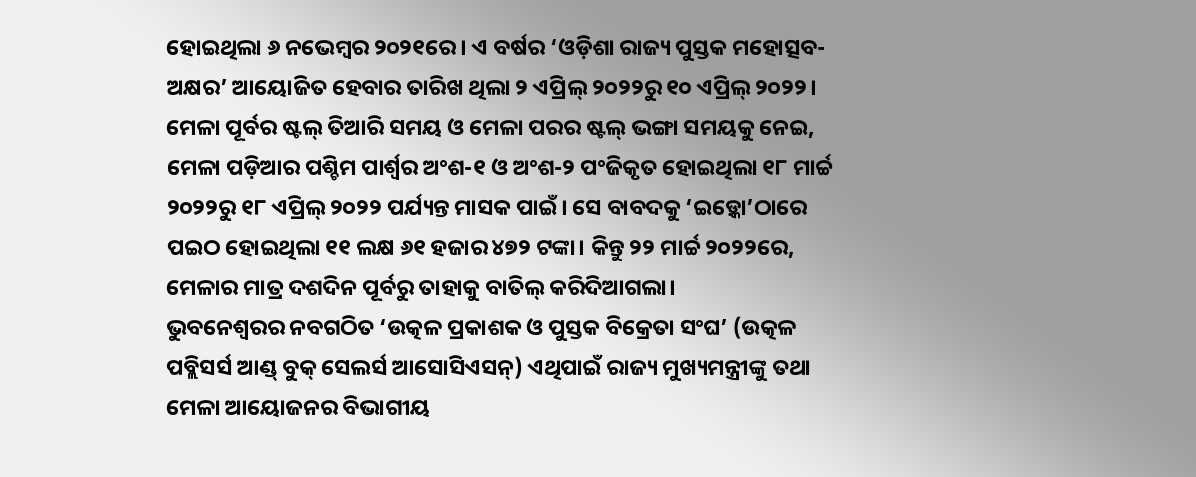ହୋଇଥିଲା ୬ ନଭେମ୍ବର ୨୦୨୧ରେ। ଏ ବର୍ଷର ‘ଓଡ଼ିଶା ରାଜ୍ୟ ପୁସ୍ତକ ମହୋତ୍ସବ-ଅକ୍ଷର’ ଆୟୋଜିତ ହେବାର ତାରିଖ ଥିଲା ୨ ଏପ୍ରିଲ୍ ୨୦୨୨ରୁ ୧୦ ଏପ୍ରିଲ୍ ୨୦୨୨। ମେଳା ପୂର୍ବର ଷ୍ଟଲ୍ ତିଆରି ସମୟ ଓ ମେଳା ପରର ଷ୍ଟଲ୍ ଭଙ୍ଗା ସମୟକୁ ନେଇ, ମେଳା ପଡ଼ିଆର ପଶ୍ଚିମ ପାର୍ଶ୍ବର ଅଂଶ-୧ ଓ ଅଂଶ-୨ ପଂଜିକୃତ ହୋଇଥିଲା ୧୮ ମାର୍ଚ୍ଚ ୨୦୨୨ରୁ ୧୮ ଏପ୍ରିଲ୍ ୨୦୨୨ ପର୍ଯ୍ୟନ୍ତ ମାସକ ପାଇଁ। ସେ ବାବଦକୁ ‘ଇଡ଼୍କୋ’ଠାରେ ପଇଠ ହୋଇଥିଲା ୧୧ ଲକ୍ଷ ୬୧ ହଜାର ୪୭୨ ଟଙ୍କା। କିନ୍ତୁ ୨୨ ମାର୍ଚ୍ଚ ୨୦୨୨ରେ, ମେଳାର ମାତ୍ର ଦଶଦିନ ପୂର୍ବରୁ ତାହାକୁ ବାତିଲ୍ କରିଦିଆଗଲା।
ଭୁବନେଶ୍ୱରର ନବଗଠିତ ‘ଉତ୍କଳ ପ୍ରକାଶକ ଓ ପୁସ୍ତକ ବିକ୍ରେତା ସଂଘ’ (ଉତ୍କଳ ପବ୍ଲିସର୍ସ ଆଣ୍ଡ୍ ବୁକ୍ ସେଲର୍ସ ଆସୋସିଏସନ୍) ଏଥିପାଇଁ ରାଜ୍ୟ ମୁଖ୍ୟମନ୍ତ୍ରୀଙ୍କୁ ତଥା ମେଳା ଆୟୋଜନର ବିଭାଗୀୟ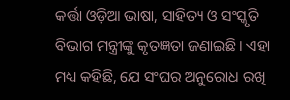କର୍ତ୍ତା ଓଡ଼ିଆ ଭାଷା, ସାହିତ୍ୟ ଓ ସଂସ୍କୃତି ବିଭାଗ ମନ୍ତ୍ରୀଙ୍କୁ କୃତଜ୍ଞତା ଜଣାଇଛି। ଏହା ମଧ୍ୟ କହିଛି, ଯେ ସଂଘର ଅନୁରୋଧ ରଖି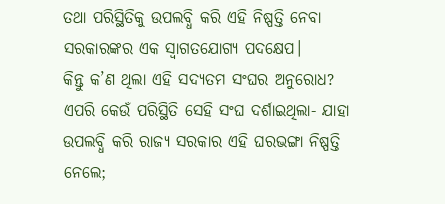ତଥା ପରିସ୍ଥିତିକୁ ଉପଲବ୍ଧି କରି ଏହି ନିଷ୍ପତ୍ତି ନେବା ସରକାରଙ୍କର ଏକ ସ୍ୱାଗତଯୋଗ୍ୟ ପଦକ୍ଷେପ।
କିନ୍ତୁ କ’ଣ ଥିଲା ଏହି ସଦ୍ୟତମ ସଂଘର ଅନୁରୋଧ? ଏପରି କେଉଁ ପରିସ୍ଥିତି ସେହି ସଂଘ ଦର୍ଶାଇଥିଲା- ଯାହା ଉପଲବ୍ଧି କରି ରାଜ୍ୟ ସରକାର ଏହି ଘରଭଙ୍ଗା ନିଷ୍ପତ୍ତି ନେଲେ;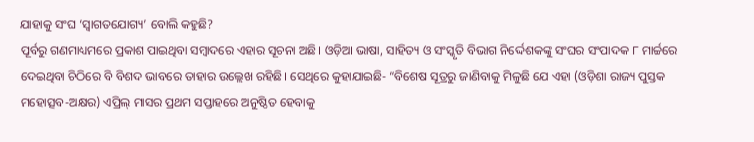ଯାହାକୁ ସଂଘ ‘ସ୍ୱାଗତଯୋଗ୍ୟ’ ବୋଲି କହୁଛି?
ପୂର୍ବରୁ ଗଣମାଧ୍ୟମରେ ପ୍ରକାଶ ପାଇଥିବା ସମ୍ବାଦରେ ଏହାର ସୂଚନା ଅଛି। ଓଡ଼ିଆ ଭାଷା, ସାହିତ୍ୟ ଓ ସଂସ୍କୃତି ବିଭାଗ ନିର୍ଦ୍ଦେଶକଙ୍କୁ ସଂଘର ସଂପାଦକ ୮ ମାର୍ଚ୍ଚରେ ଦେଇଥିବା ଚିଠିରେ ବି ବିଶଦ ଭାବରେ ତାହାର ଉଲ୍ଲେଖ ରହିଛି। ସେଥିରେ କୁହାଯାଇଛି- “ବିଶେଷ ସୂତ୍ରରୁ ଜାଣିବାକୁ ମିଳୁଛି ଯେ ଏହା (ଓଡ଼ିଶା ରାଜ୍ୟ ପୁସ୍ତକ ମହୋତ୍ସବ-ଅକ୍ଷର) ଏପ୍ରିଲ୍ ମାସର ପ୍ରଥମ ସପ୍ତାହରେ ଅନୁଷ୍ଠିତ ହେବାକୁ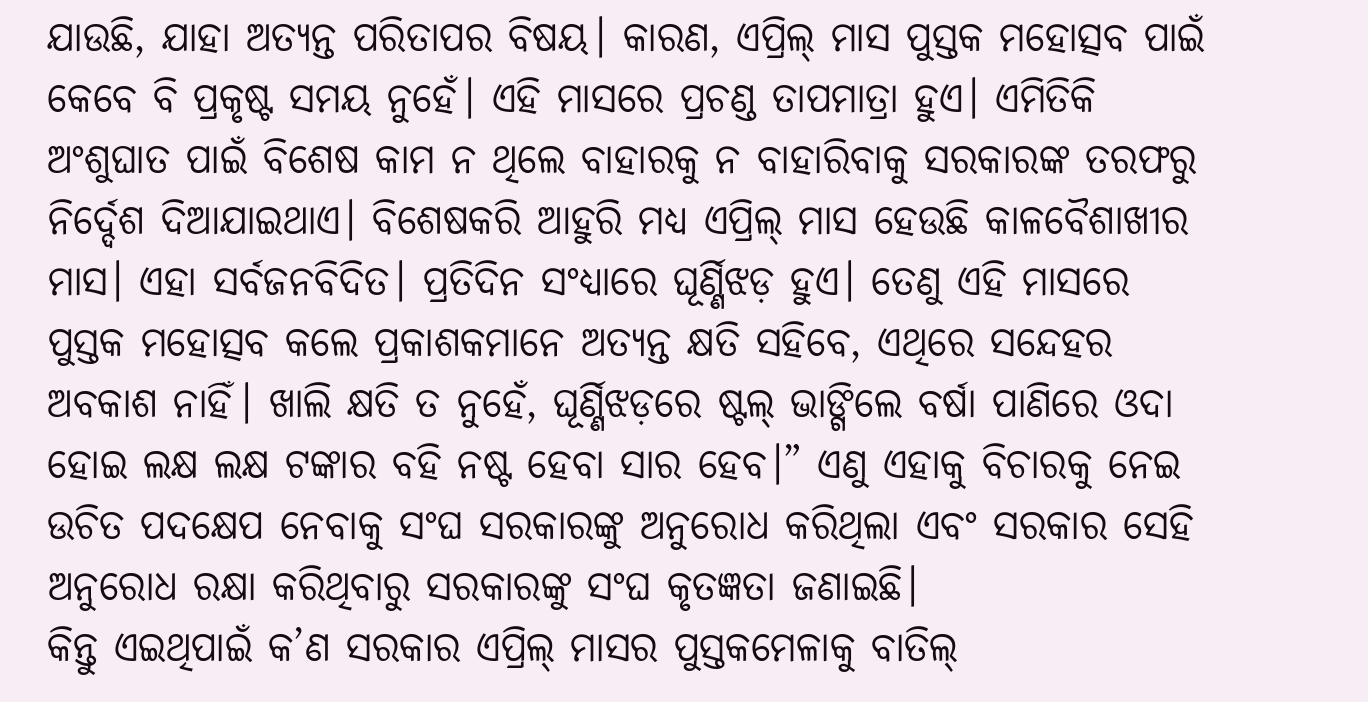ଯାଉଛି, ଯାହା ଅତ୍ୟନ୍ତ ପରିତାପର ବିଷୟ। କାରଣ, ଏପ୍ରିଲ୍ ମାସ ପୁସ୍ତକ ମହୋତ୍ସବ ପାଇଁ କେବେ ବି ପ୍ରକୃଷ୍ଟ ସମୟ ନୁହେଁ। ଏହି ମାସରେ ପ୍ରଚଣ୍ଡ ତାପମାତ୍ରା ହୁଏ। ଏମିତିକି ଅଂଶୁଘାତ ପାଇଁ ବିଶେଷ କାମ ନ ଥିଲେ ବାହାରକୁ ନ ବାହାରିବାକୁ ସରକାରଙ୍କ ତରଫରୁ ନିର୍ଦ୍ଦେଶ ଦିଆଯାଇଥାଏ। ବିଶେଷକରି ଆହୁରି ମଧ୍ୟ ଏପ୍ରିଲ୍ ମାସ ହେଉଛି କାଳବୈଶାଖୀର ମାସ। ଏହା ସର୍ବଜନବିଦିତ। ପ୍ରତିଦିନ ସଂଧ୍ୟାରେ ଘୂର୍ଣ୍ଣିଝଡ଼ ହୁଏ। ତେଣୁ ଏହି ମାସରେ ପୁସ୍ତକ ମହୋତ୍ସବ କଲେ ପ୍ରକାଶକମାନେ ଅତ୍ୟନ୍ତ କ୍ଷତି ସହିବେ, ଏଥିରେ ସନ୍ଦେହର ଅବକାଶ ନାହିଁ। ଖାଲି କ୍ଷତି ତ ନୁହେଁ, ଘୂର୍ଣ୍ଣିଝଡ଼ରେ ଷ୍ଟଲ୍ ଭାଙ୍ଗିଲେ ବର୍ଷା ପାଣିରେ ଓଦା ହୋଇ ଲକ୍ଷ ଲକ୍ଷ ଟଙ୍କାର ବହି ନଷ୍ଟ ହେବା ସାର ହେବ।” ଏଣୁ ଏହାକୁ ବିଚାରକୁ ନେଇ ଉଚିତ ପଦକ୍ଷେପ ନେବାକୁ ସଂଘ ସରକାରଙ୍କୁ ଅନୁରୋଧ କରିଥିଲା ଏବଂ ସରକାର ସେହି ଅନୁରୋଧ ରକ୍ଷା କରିଥିବାରୁ ସରକାରଙ୍କୁ ସଂଘ କୃତଜ୍ଞତା ଜଣାଇଛି।
କିନ୍ତୁ ଏଇଥିପାଇଁ କ’ଣ ସରକାର ଏପ୍ରିଲ୍ ମାସର ପୁସ୍ତକମେଳାକୁ ବାତିଲ୍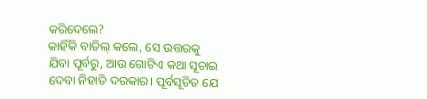କରିଦେଲେ?
କାହିଁକି ବାତିଲ୍ କଲେ, ସେ ଉତ୍ତରକୁ ଯିବା ପୂର୍ବରୁ, ଆଉ ଗୋଟିଏ କଥା ସୂଚାଇ ଦେବା ନିହାତି ଦରକାର। ପୂର୍ବସୂଚିତ ଯେ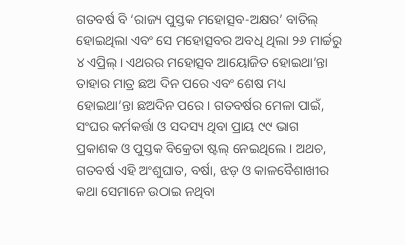ଗତବର୍ଷ ବି ‘ରାଜ୍ୟ ପୁସ୍ତକ ମହୋତ୍ସବ-ଅକ୍ଷର’ ବାତିଲ୍ ହୋଇଥିଲା ଏବଂ ସେ ମହୋତ୍ସବର ଅବଧି ଥିଲା ୨୬ ମାର୍ଚ୍ଚରୁ ୪ ଏପ୍ରିଲ୍। ଏଥରର ମହୋତ୍ସବ ଆୟୋଜିତ ହୋଇଥା’ନ୍ତା ତାହାର ମାତ୍ର ଛଅ ଦିନ ପରେ ଏବଂ ଶେଷ ମଧ୍ୟ ହୋଇଥା’ନ୍ତା ଛଅଦିନ ପରେ। ଗତବର୍ଷର ମେଳା ପାଇଁ, ସଂଘର କର୍ମକର୍ତ୍ତା ଓ ସଦସ୍ୟ ଥିବା ପ୍ରାୟ ୯୯ ଭାଗ ପ୍ରକାଶକ ଓ ପୁସ୍ତକ ବିକ୍ରେତା ଷ୍ଟଲ୍ ନେଇଥିଲେ। ଅଥଚ, ଗତବର୍ଷ ଏହି ଅଂଶୁଘାତ, ବର୍ଷା, ଝଡ଼ ଓ କାଳବୈଶାଖୀର କଥା ସେମାନେ ଉଠାଇ ନଥିବା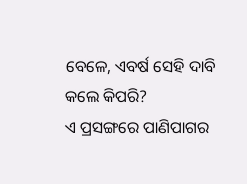ବେଳେ, ଏବର୍ଷ ସେହି ଦାବି କଲେ କିପରି?
ଏ ପ୍ରସଙ୍ଗରେ ପାଣିପାଗର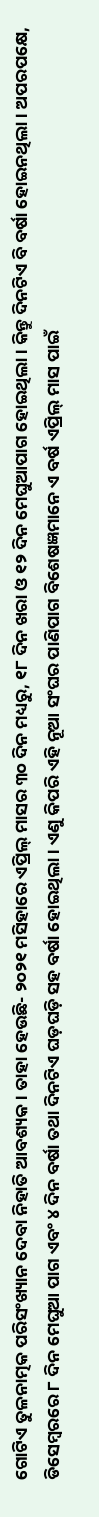ଗୋଟିଏ ତୁଳନାତ୍ମକ ପରିସଂଖ୍ୟାନ ଦେବା ନିହାତି ଆବଶ୍ୟକ। ତାହା ହେଉଛି- ୨୦୨୧ ମସିହାରେ ଏପ୍ରିଲ୍ ମାସର ୩୦ ଦିନ ମଧ୍ୟରୁ, ୧୮ ଦିନ ଖରା ଓ ୧୨ ଦିନ ମେଘୁଆପାଗ ହୋଇଥିଲା। କିନ୍ତୁ ଦିନଟିଏ ବି ବର୍ଷା ହୋଇନଥିଲା। ଅପରପକ୍ଷେ, ଡିସେମ୍ବରରେ ୮ ଦିନ ମେଘୁଆ ପାଗ ଏବଂ ୪ ଦିନ ବର୍ଷା ତଥା ଦିନଟିଏ ଘଡ଼ଘଡ଼ି ସହ ବର୍ଷା ହୋଇଥିଲା। ଏଣୁ କିପରି ଏହି ନୂଆ ସଂଘର ପାଣିପାଗ ବିଶେଷଜ୍ଞମାନେ ଏ ବର୍ଷ ଏପ୍ରିଲ୍ ମାସ ପାଇଁ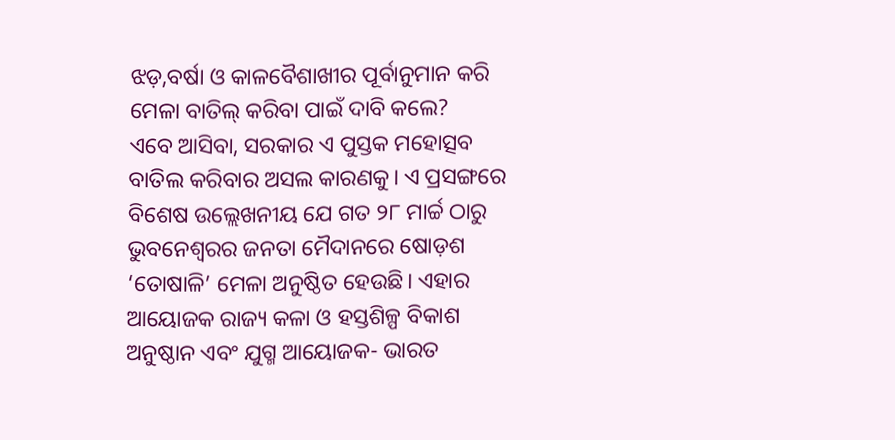ଝଡ଼,ବର୍ଷା ଓ କାଳବୈଶାଖୀର ପୂର୍ବାନୁମାନ କରି ମେଳା ବାତିଲ୍ କରିବା ପାଇଁ ଦାବି କଲେ?
ଏବେ ଆସିବା, ସରକାର ଏ ପୁସ୍ତକ ମହୋତ୍ସବ ବାତିଲ କରିବାର ଅସଲ କାରଣକୁ। ଏ ପ୍ରସଙ୍ଗରେ ବିଶେଷ ଉଲ୍ଲେଖନୀୟ ଯେ ଗତ ୨୮ ମାର୍ଚ୍ଚ ଠାରୁ ଭୁବନେଶ୍ୱରର ଜନତା ମୈଦାନରେ ଷୋଡ଼ଶ ‘ତୋଷାଳି’ ମେଳା ଅନୁଷ୍ଠିତ ହେଉଛି। ଏହାର ଆୟୋଜକ ରାଜ୍ୟ କଳା ଓ ହସ୍ତଶିଳ୍ପ ବିକାଶ ଅନୁଷ୍ଠାନ ଏବଂ ଯୁଗ୍ମ ଆୟୋଜକ- ଭାରତ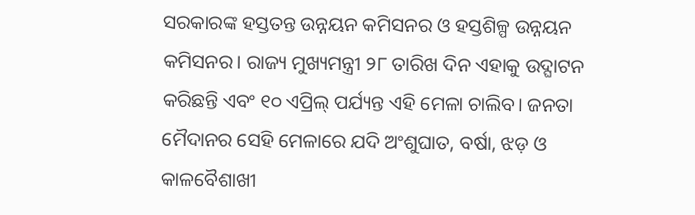ସରକାରଙ୍କ ହସ୍ତତନ୍ତ ଉନ୍ନୟନ କମିସନର ଓ ହସ୍ତଶିଳ୍ପ ଉନ୍ନୟନ କମିସନର। ରାଜ୍ୟ ମୁଖ୍ୟମନ୍ତ୍ରୀ ୨୮ ତାରିଖ ଦିନ ଏହାକୁ ଉଦ୍ଘାଟନ କରିଛନ୍ତି ଏବଂ ୧୦ ଏପ୍ରିଲ୍ ପର୍ଯ୍ୟନ୍ତ ଏହି ମେଳା ଚାଲିବ। ଜନତା ମୈଦାନର ସେହି ମେଳାରେ ଯଦି ଅଂଶୁଘାତ, ବର୍ଷା, ଝଡ଼ ଓ କାଳବୈଶାଖୀ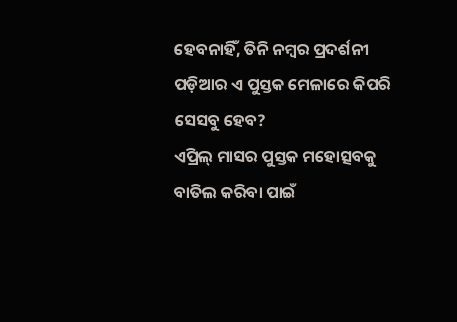ହେବନାହିଁ, ତିନି ନମ୍ବର ପ୍ରଦର୍ଶନୀ ପଡ଼ିଆର ଏ ପୁସ୍ତକ ମେଳାରେ କିପରି ସେସବୁ ହେବ?
ଏପ୍ରିଲ୍ ମାସର ପୁସ୍ତକ ମହୋତ୍ସବକୁ ବାତିଲ କରିବା ପାଇଁ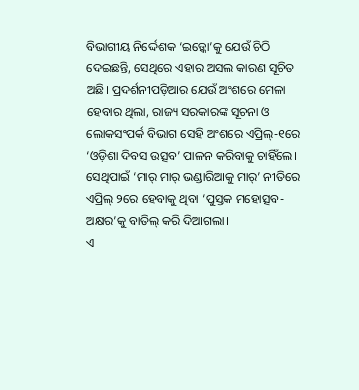ବିଭାଗୀୟ ନିର୍ଦ୍ଦେଶକ ‘ଇଡ଼୍କୋ’କୁ ଯେଉଁ ଚିଠି ଦେଇଛନ୍ତି, ସେଥିରେ ଏହାର ଅସଲ କାରଣ ସୂଚିତ ଅଛି। ପ୍ରଦର୍ଶନୀପଡ଼ିଆର ଯେଉଁ ଅଂଶରେ ମେଳା ହେବାର ଥିଲା, ରାଜ୍ୟ ସରକାରଙ୍କ ସୂଚନା ଓ ଲୋକସଂପର୍କ ବିଭାଗ ସେହି ଅଂଶରେ ଏପ୍ରିଲ୍-୧ରେ ‘ଓଡ଼ିଶା ଦିବସ ଉତ୍ସବ’ ପାଳନ କରିବାକୁ ଚାହିଁଲେ। ସେଥିପାଇଁ ‘ମାର୍ ମାର୍ ଭଣ୍ଡାରିଆକୁ ମାର୍’ ନୀତିରେ ଏପ୍ରିଲ୍ ୨ରେ ହେବାକୁ ଥିବା ‘ପୁସ୍ତକ ମହୋତ୍ସବ-ଅକ୍ଷର’କୁ ବାତିଲ୍ କରି ଦିଆଗଲା।
ଏ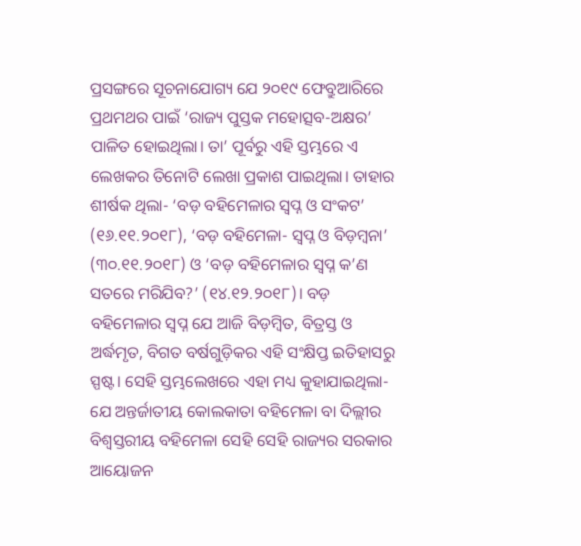ପ୍ରସଙ୍ଗରେ ସୂଚନାଯୋଗ୍ୟ ଯେ ୨୦୧୯ ଫେବ୍ରୁଆରିରେ ପ୍ରଥମଥର ପାଇଁ ‘ରାଜ୍ୟ ପୁସ୍ତକ ମହୋତ୍ସବ-ଅକ୍ଷର’ ପାଳିତ ହୋଇଥିଲା। ତା’ ପୂର୍ବରୁ ଏହି ସ୍ତମ୍ଭରେ ଏ ଲେଖକର ତିନୋଟି ଲେଖା ପ୍ରକାଶ ପାଇଥିଲା। ତାହାର ଶୀର୍ଷକ ଥିଲା- ‘ବଡ଼ ବହିମେଳାର ସ୍ୱପ୍ନ ଓ ସଂକଟ’ (୧୬.୧୧.୨୦୧୮), ‘ବଡ଼ ବହିମେଳା- ସ୍ୱପ୍ନ ଓ ବିଡ଼ମ୍ବନା’ (୩୦.୧୧.୨୦୧୮) ଓ ‘ବଡ଼ ବହିମେଳାର ସ୍ୱପ୍ନ କ’ଣ ସତରେ ମରିଯିବ?’ (୧୪.୧୨.୨୦୧୮)। ବଡ଼ ବହିମେଳାର ସ୍ୱପ୍ନ ଯେ ଆଜି ବିଡ଼ମ୍ବିତ, ବିତ୍ରସ୍ତ ଓ ଅର୍ଦ୍ଧମୃତ, ବିଗତ ବର୍ଷଗୁଡ଼ିକର ଏହି ସଂକ୍ଷିପ୍ତ ଇତିହାସରୁ ସ୍ପଷ୍ଟ। ସେହି ସ୍ତମ୍ଭଲେଖରେ ଏହା ମଧ୍ୟ କୁହାଯାଇଥିଲା- ଯେ ଅନ୍ତର୍ଜାତୀୟ କୋଲକାତା ବହିମେଳା ବା ଦିଲ୍ଲୀର ବିଶ୍ୱସ୍ତରୀୟ ବହିମେଳା ସେହି ସେହି ରାଜ୍ୟର ସରକାର ଆୟୋଜନ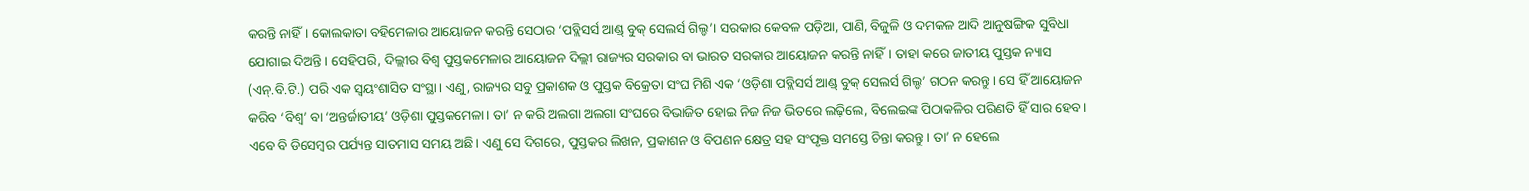କରନ୍ତି ନାହିଁ। କୋଲକାତା ବହିମେଳାର ଆୟୋଜନ କରନ୍ତି ସେଠାର ‘ପବ୍ଲିସର୍ସ ଆଣ୍ଡ୍ ବୁକ୍ ସେଲର୍ସ ଗିଲ୍ଡ’। ସରକାର କେବଳ ପଡ଼ିଆ, ପାଣି, ବିଜୁଳି ଓ ଦମକଳ ଆଦି ଆନୁଷଙ୍ଗିକ ସୁବିଧା ଯୋଗାଇ ଦିଅନ୍ତି। ସେହିପରି, ଦିଲ୍ଲୀର ବିଶ୍ୱ ପୁସ୍ତକମେଳାର ଆୟୋଜନ ଦିଲ୍ଲୀ ରାଜ୍ୟର ସରକାର ବା ଭାରତ ସରକାର ଆୟୋଜନ କରନ୍ତି ନାହିଁ। ତାହା କରେ ଜାତୀୟ ପୁସ୍ତକ ନ୍ୟାସ (ଏନ୍.ବି.ଟି.) ପରି ଏକ ସ୍ୱୟଂଶାସିତ ସଂସ୍ଥା। ଏଣୁ, ରାଜ୍ୟର ସବୁ ପ୍ରକାଶକ ଓ ପୁସ୍ତକ ବିକ୍ରେତା ସଂଘ ମିଶି ଏକ ‘ଓଡ଼ିଶା ପବ୍ଲିସର୍ସ ଆଣ୍ଡ୍ ବୁକ୍ ସେଲର୍ସ ଗିଲ୍ଡ’ ଗଠନ କରନ୍ତୁ। ସେ ହିଁ ଆୟୋଜନ କରିବ ‘ବିଶ୍ୱ’ ବା ‘ଅନ୍ତର୍ଜାତୀୟ’ ଓଡ଼ିଶା ପୁସ୍ତକମେଳା। ତା’ ନ କରି ଅଲଗା ଅଲଗା ସଂଘରେ ବିଭାଜିତ ହୋଇ ନିଜ ନିଜ ଭିତରେ ଲଢ଼ିଲେ, ବିଲେଇଙ୍କ ପିଠାକଳିର ପରିଣତି ହିଁ ସାର ହେବ। ଏବେ ବି ଡିସେମ୍ବର ପର୍ଯ୍ୟନ୍ତ ସାତମାସ ସମୟ ଅଛି। ଏଣୁ ସେ ଦିଗରେ, ପୁସ୍ତକର ଲିଖନ, ପ୍ରକାଶନ ଓ ବିପଣନ କ୍ଷେତ୍ର ସହ ସଂପୃକ୍ତ ସମସ୍ତେ ଚିନ୍ତା କରନ୍ତୁ। ତା’ ନ ହେଲେ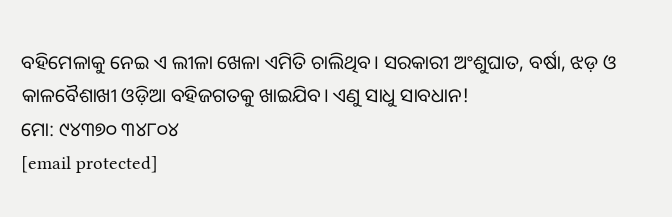ବହିମେଳାକୁ ନେଇ ଏ ଲୀଳା ଖେଳା ଏମିତି ଚାଲିଥିବ। ସରକାରୀ ଅଂଶୁଘାତ, ବର୍ଷା, ଝଡ଼ ଓ କାଳବୈଶାଖୀ ଓଡ଼ିଆ ବହିଜଗତକୁ ଖାଇଯିବ। ଏଣୁ ସାଧୁ ସାବଧାନ!
ମୋ: ୯୪୩୭୦ ୩୪୮୦୪
[email protected]